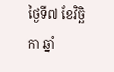ថ្ងៃទី៧ ខែវិច្ឆិកា ឆ្នាំ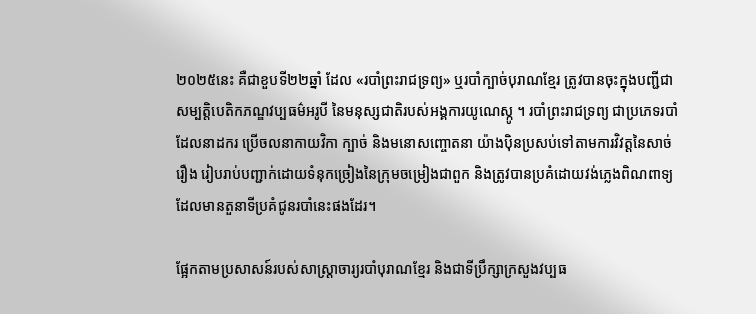២០២៥នេះ គឺជាខួបទី២២ឆ្នាំ ដែល «របាំព្រះរាជទ្រព្យ» ឬរបាំក្បាច់បុរាណខ្មែរ ត្រូវបានចុះក្នុងបញ្ជីជាសម្បត្តិបេតិកភណ្ឌវប្បធម៌អរូបី នៃមនុស្សជាតិរបស់អង្គការយូណេស្កូ ។ របាំព្រះរាជទ្រព្យ ជាប្រភេទរបាំ ដែលនាដករ ប្រើចលនាកាយវិកា ក្បាច់ និងមនោសញ្ចោតនា យ៉ាងប៉ិនប្រសប់ទៅតាមការវិវត្តនៃសាច់រឿង រៀបរាប់បញ្ជាក់ដោយទំនុកច្រៀងនៃក្រុមចម្រៀងជាពួក និងត្រូវបានប្រគំដោយវង់ភ្លេងពិណពាទ្យ ដែលមានតួនាទីប្រគំជូនរបាំនេះផងដែរ។

ផ្អែកតាមប្រសាសន៍របស់សាស្ត្រាចារ្យរបាំបុរាណខ្មែរ និងជាទីប្រឹក្សាក្រសួងវប្បធ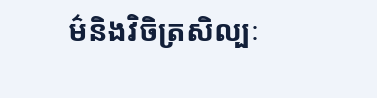ម៌និងវិចិត្រសិល្បៈ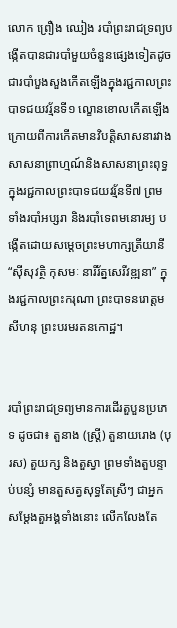លោក ព្រឿង ឈៀង របាំព្រះរាជទ្រព្យបង្កើតបានជារបាំមួយចំនួនផ្សេងទៀតដូចជារបាំបួងសួងកើតឡើងក្នុងរជ្ជកាលព្រះបាទជយវរ្ម័នទី១ ល្ខោនខោលកើតឡើងក្រោយពីការកើតមានវិបត្តិសាសនារវាងសាសនាព្រាហ្មណ៍និងសាសនាព្រះពុទ្ធក្នុងរជ្ជកាលព្រះបាទជយវរ្ម័នទី៧ ព្រមទាំងរបាំអប្សរា និងរបាំទេពមនោរម្យ បង្កើតដោយសម្ដេចព្រះមហាក្សត្រីយានី “ស៊ីសុវត្ថិ កុសមៈ នារីរ័ត្នសេរីវឌ្ឍនា” ក្នុងរជ្ជកាលព្រះករុណា ព្រះបាទនរោត្តមសីហនុ ព្រះបរមរតនកោដ្ឋ។


របាំព្រះរាជទ្រព្យមានការដើរតួបួនប្រភេទ ដូចជា៖ តួនាង (ស្ត្រី) តួនាយរោង (បុរស) តួយក្ស និងតួស្វា ព្រមទាំងតួបន្ទាប់បន្សំ មានតួសត្វសុទ្ធតែស្រីៗ ជាអ្នកសម្តែងតួអង្គទាំងនោះ លើកលែងតែ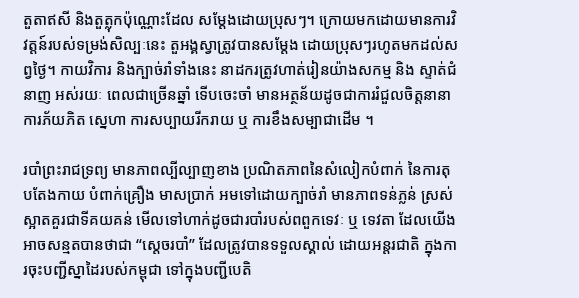តួតាឥសី និងតួត្លុកប៉ុណ្ណោះដែល សម្តែងដោយប្រុសៗ។ ក្រោយមកដោយមានការវិវត្តន៍របស់ទម្រង់សិល្បៈនេះ តួអង្គស្វាត្រូវបានសម្តែង ដោយប្រុសៗរហូតមកដល់សព្វថ្ងៃ។ កាយវិការ និងក្បាច់រាំទាំងនេះ នាដករត្រូវហាត់រៀនយ៉ាងសកម្ម និង ស្ទាត់ជំនាញ អស់រយៈ ពេលជាច្រើនឆ្នាំ ទើបចេះចាំ មានអត្ថន័យដូចជាការរំជួលចិត្តនានា ការភ័យភិត ស្នេហា ការសប្បាយរីករាយ ឬ ការខឹងសម្បាជាដើម ។

របាំព្រះរាជទ្រព្យ មានភាពល្បីល្បាញខាង ប្រណិតភាពនៃសំលៀកបំពាក់ នៃការតុបតែងកាយ បំពាក់គ្រឿង មាសប្រាក់ អមទៅដោយក្បាច់រាំ មានភាពទន់ភ្លន់ ស្រស់ស្អាតគួរជាទីគយគន់ មើលទៅហាក់ដូចជារបាំរបស់ពពួកទេវៈ ឬ ទេវតា ដែលយើងអាចសន្មតបានថាជា “ស្ដេចរបាំ” ដែលត្រូវបានទទួលស្គាល់ ដោយអន្តរជាតិ ក្នុងការចុះបញ្ជីស្នាដៃរបស់កម្ពុជា ទៅក្នុងបញ្ជីបេតិ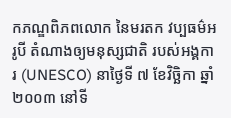កភណ្ឌពិភពលោក នៃមរតក វប្បធម៌អរូបី តំណាងឲ្យមនុស្សជាតិ របស់អង្គការ (UNESCO) នាថ្ងៃទី ៧ ខែវិច្ឆិកា ឆ្នាំ ២០០៣ នៅទី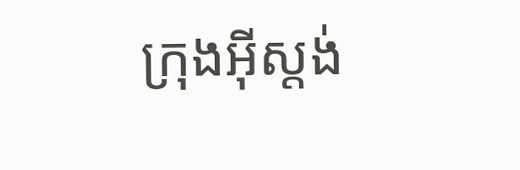ក្រុងអ៊ីស្តង់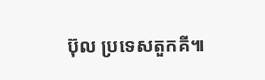ប៊ុល ប្រទេសតួកគី៕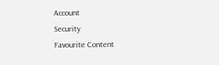Account
Security
Favourite Content